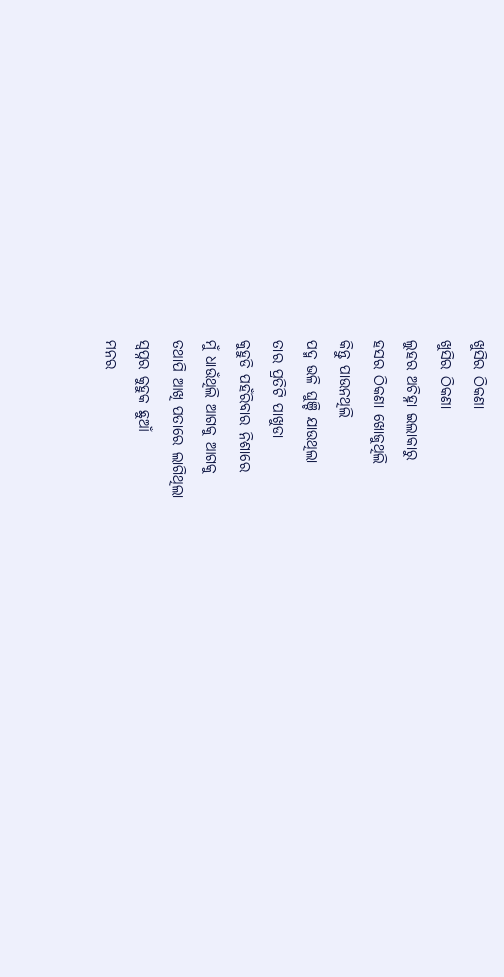ଖୁସିର ଠିକଣା
ଖୁସିର ଠିକଣା
ଲୁହର ଅଚିହ୍ନା ଇଲାକାରୁ
ହସର ଠିକଣା ଖୋଜୁଥିଲି
କିନ୍ତୁ ପାଉନଥିଲି
ପଦ୍ମ ଭଳି ଘୁଞ୍ଚି ଯାଉଥିଲା
ତାର ପ୍ରତିଟି ପାଖୁଡା
କୁହୁଡି ପହଁରିବାର ନିଶାରେ
ମୁଁ ଧାଉଁଥିଲି ଆଗକୁ ଆଗକୁ
ତଥାପି ଆଖି ପତାରେ ଲାଗିଥିଲା
ସ୍ୱପ୍ନର କୁହୁକ ଛୁଆଁ
ମନର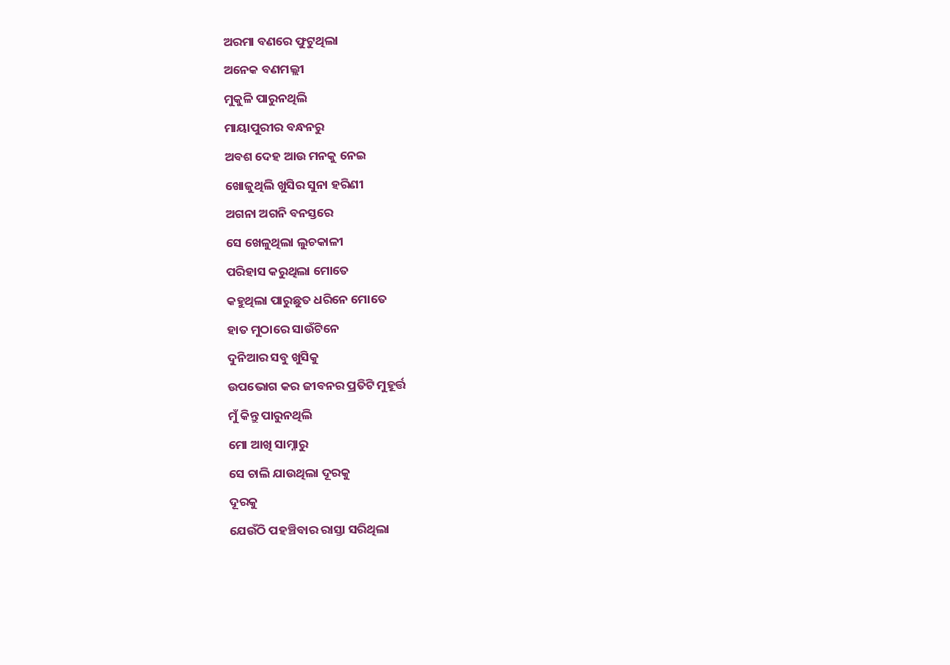ଅରମା ବଣରେ ଫୁଟୁଥିଲା
ଅନେକ ବଣମଲ୍ଲୀ
ମୁକୁଳି ପାରୁନଥିଲି
ମାୟାପୁରୀର ବନ୍ଧନରୁ
ଅବଶ ଦେହ ଆଉ ମନକୁ ନେଇ
ଖୋଜୁଥିଲି ଖୁସିର ସୁନା ହରିଣୀ
ଅଗନା ଅଗନି ବନସ୍ତରେ
ସେ ଖେଳୁଥିଲା ଲୁଚକାଳୀ
ପରିହାସ କରୁଥିଲା ମୋତେ
କହୁଥିଲା ପାରୁଛୁତ ଧରିନେ ମୋତେ
ହାତ ମୁଠାରେ ସାଉଁଟିନେ
ଦୁନିଆର ସବୁ ଖୁସିକୁ
ଉପଭୋଗ କର ଜୀବନର ପ୍ରତିଟି ମୁହୂର୍ତ୍ତ
ମୁଁ କିନ୍ତୁ ପାରୁନଥିଲି
ମୋ ଆଖି ସାମ୍ନାରୁ
ସେ ଚାଲି ଯାଉଥିଲା ଦୂରକୁ
ଦୂରକୁ
ଯେଉଁଠି ପହଞ୍ଚିବାର ରାସ୍ତା ସରିଥିଲା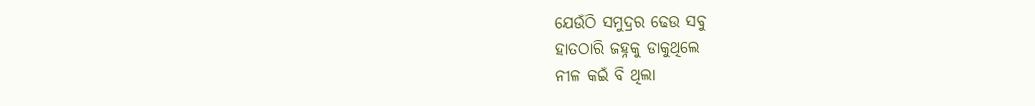ଯେଉଁଠି ସମୁଦ୍ରର ଢେଉ ସବୁ
ହାତଠାରି ଜହ୍ନକୁ ଡାକୁଥିଲେ
ନୀଳ କଇଁ ବି ଥିଲା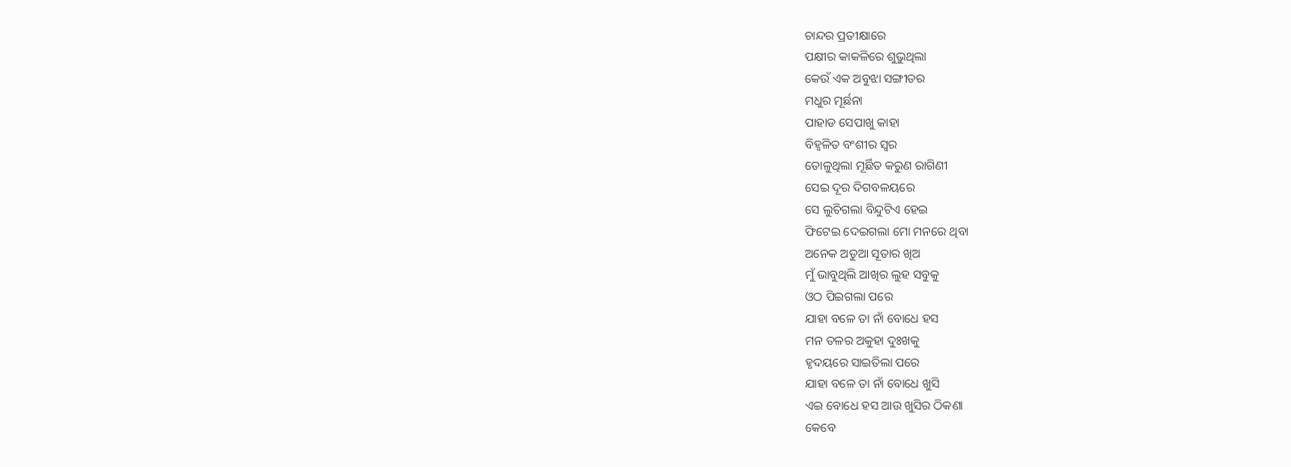ଚାନ୍ଦର ପ୍ରତୀକ୍ଷାରେ
ପକ୍ଷୀର କାକଳିରେ ଶୁଭୁଥିଲା
କେଉଁ ଏକ ଅବୁଝା ସଙ୍ଗୀତର
ମଧୁର ମୂର୍ଛନା
ପାହାଡ ସେପାଖୁ କାହା
ବିହ୍ୱଳିତ ବଂଶୀର ସ୍ୱର
ତୋଳୁଥିଲା ମୂର୍ଛିତ କରୁଣ ରାଗିଣୀ
ସେଇ ଦୂର ଦିଗବଳୟରେ
ସେ ଲୁଚିଗଲା ବିନ୍ଦୁଟିଏ ହେଇ
ଫିଟେଇ ଦେଇଗଲା ମୋ ମନରେ ଥିବା
ଅନେକ ଅଡୁଆ ସୂତାର ଖିଅ
ମୁଁ ଭାବୁଥିଲି ଆଖିର ଲୁହ ସବୁକୁ
ଓଠ ପିଇଗଲା ପରେ
ଯାହା ବଳେ ତା ନାଁ ବୋଧେ ହସ
ମନ ତଳର ଅକୁହା ଦୁଃଖକୁ
ହୃଦୟରେ ସାଇତିଲା ପରେ
ଯାହା ବଳେ ତା ନାଁ ବୋଧେ ଖୁସି
ଏଇ ବୋଧେ ହସ ଆଉ ଖୁସିର ଠିକଣା
କେବେ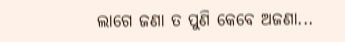ଲାଗେ ଜଣା ତ ପୁଣି କେବେ ଅଜଣା...